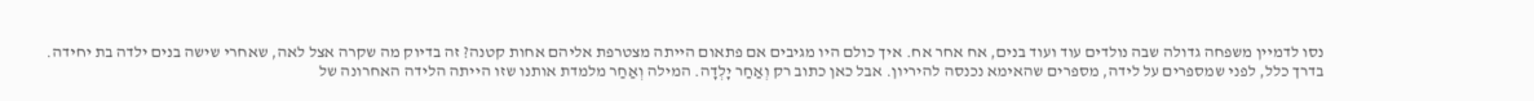נסו לדמיין משפחה גדולה שבה נולדים עוד ועוד בנים, אח אחר אח. איך כולם היו מגיבים אם פתאום הייתה מצטרפת אליהם אחות קטנה? זה בדיוק מה שקרה אצל לאה, שאחרי שישה בנים ילדה בת יחידה.
בדרך כלל, לפני שמספרים על לידה, מספרים שהאימא נכנסה להיריון. אבל כאן כתוב רק וְאַחַר יָלְדָה. המילה וְאַחַר מלמדת אותנו שזו הייתה הלידה האחרונה של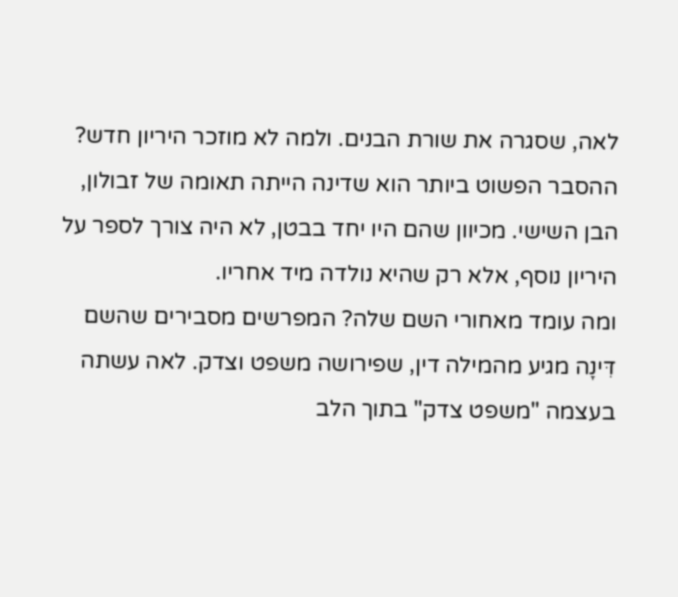לאה, שסגרה את שורת הבנים. ולמה לא מוזכר היריון חדש? ההסבר הפשוט ביותר הוא שדינה הייתה תאומה של זבולון, הבן השישי. מכיוון שהם היו יחד בבטן, לא היה צורך לספר על היריון נוסף, אלא רק שהיא נולדה מיד אחריו.
ומה עומד מאחורי השם שלה? המפרשים מסבירים שהשם דִּינָה מגיע מהמילה דין, שפירושה משפט וצדק. לאה עשתה בעצמה "משפט צדק" בתוך הלב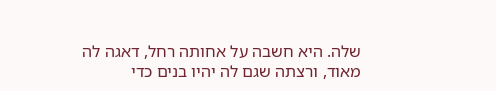שלה. היא חשבה על אחותה רחל, דאגה לה מאוד, ורצתה שגם לה יהיו בנים כדי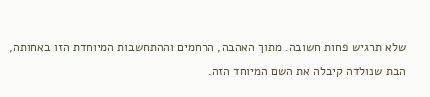שלא תרגיש פחות חשובה. מתוך האהבה, הרחמים וההתחשבות המיוחדת הזו באחותה, הבת שנולדה קיבלה את השם המיוחד הזה.